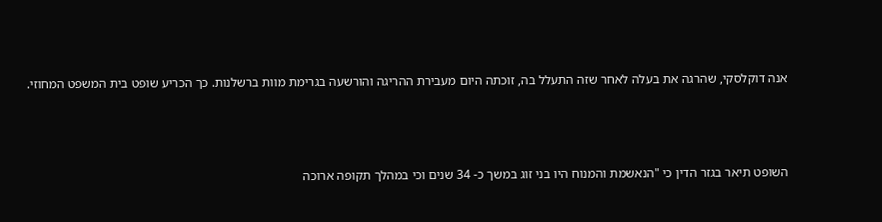אנה דוקלסקי, שהרגה את בעלה לאחר שזה התעלל בה, זוכתה היום מעבירת ההריגה והורשעה בגרימת מוות ברשלנות. כך הכריע שופט בית המשפט המחוזי.



השופט תיאר בגזר הדין כי "הנאשמת והמנוח היו בני זוג במשך כ- 34 שנים וכי במהלך תקופה ארוכה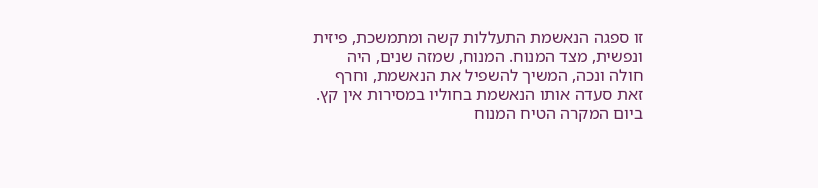זו ספגה הנאשמת התעללות קשה ומתמשכת, פיזית ונפשית, מצד המנוח. המנוח, שמזה שנים, היה חולה ונכה, המשיך להשפיל את הנאשמת, וחרף זאת סעדה אותו הנאשמת בחוליו במסירות אין קץ. ביום המקרה הטיח המנוח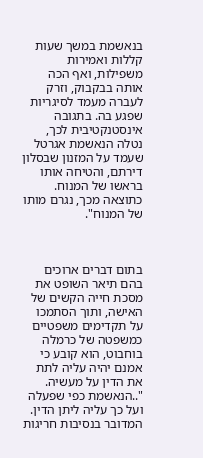בנאשמת במשך שעות קללות ואמירות משפילות, ואף הכה אותה בבקבוק, וזרק לעברה מעמד לסיגריות שפגע בה. בתגובה אינסטנקטיבית לכך, נטלה הנאשמת אגרטל שעמד על המזנון שבסלון דירתם, והטיחה אותו בראשו של המנוח. כתוצאה מכך, נגרם מותו של המנוח".



בתום דברים ארוכים בהם תיאר השופט את מסכת חייה הקשים של האישה, ותוך הסתמכו על תקדימים משפטיים כמשפטה של כרמלה בוחבוט, הוא קובע כי אמנם יהיה עליה לתת את הדין על מעשיה. "..הנאשמת כפי שפעלה ועל כך עליה ליתן הדין. המדובר בנסיבות חריגות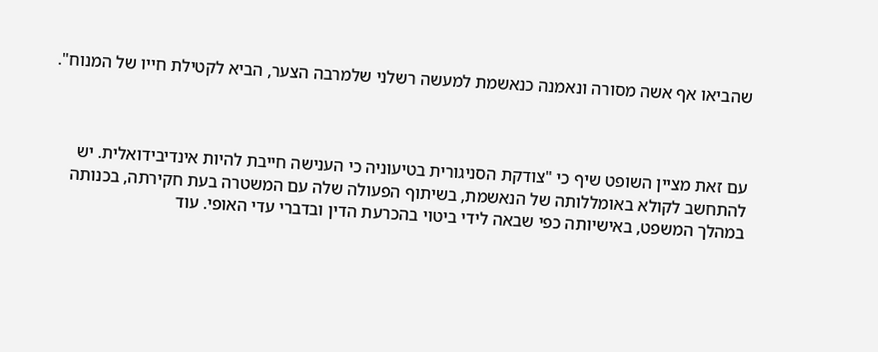שהביאו אף אשה מסורה ונאמנה כנאשמת למעשה רשלני שלמרבה הצער, הביא לקטילת חייו של המנוח".



עם זאת מציין השופט שיף כי "צודקת הסניגורית בטיעוניה כי הענישה חייבת להיות אינדיבידואלית. יש להתחשב לקולא באומללותה של הנאשמת, בשיתוף הפעולה שלה עם המשטרה בעת חקירתה, בכנותה במהלך המשפט, באישיותה כפי שבאה לידי ביטוי בהכרעת הדין ובדברי עדי האופי. עוד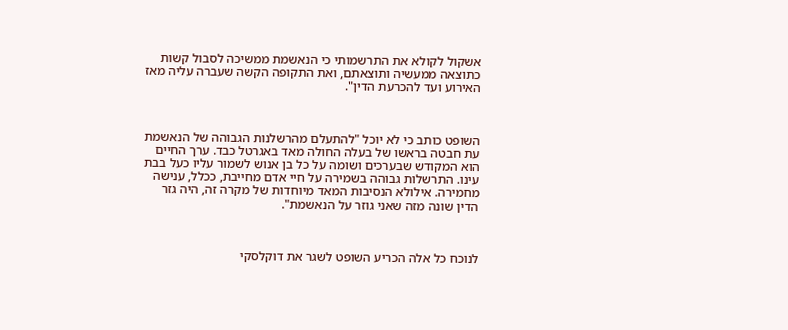אשקול לקולא את התרשמותי כי הנאשמת ממשיכה לסבול קשות כתוצאה ממעשיה ותוצאתם, ואת התקופה הקשה שעברה עליה מאז האירוע ועד להכרעת הדין".



השופט כותב כי לא יוכל "להתעלם מהרשלנות הגבוהה של הנאשמת עת חבטה בראשו של בעלה החולה מאד באגרטל כבד. ערך החיים הוא המקודש שבערכים ושומה על כל בן אנוש לשמור עליו כעל בבת עינו. התרשלות גבוהה בשמירה על חיי אדם מחייבת, ככלל, ענישה מחמירה. אילולא הנסיבות המאד מיוחדות של מקרה זה, היה גזר הדין שונה מזה שאני גוזר על הנאשמת".



לנוכח כל אלה הכריע השופט לשגר את דוקלסקי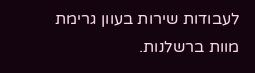לעבודות שירות בעוון גרימת מוות ברשלנות.